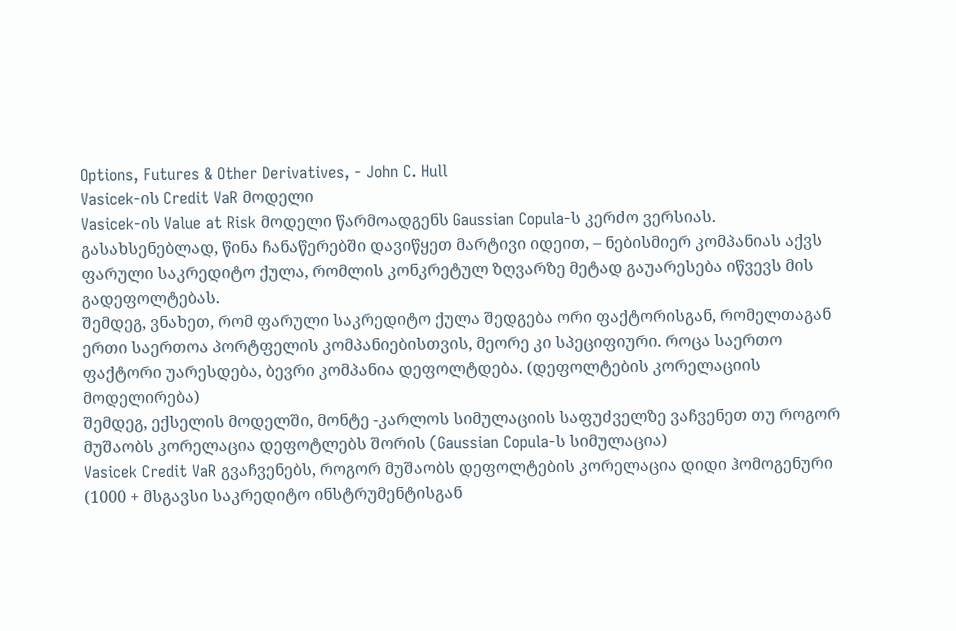Options, Futures & Other Derivatives, - John C. Hull
Vasicek-ის Credit VaR მოდელი
Vasicek-ის Value at Risk მოდელი წარმოადგენს Gaussian Copula-ს კერძო ვერსიას. გასახსენებლად, წინა ჩანაწერებში დავიწყეთ მარტივი იდეით, – ნებისმიერ კომპანიას აქვს ფარული საკრედიტო ქულა, რომლის კონკრეტულ ზღვარზე მეტად გაუარესება იწვევს მის გადეფოლტებას.
შემდეგ, ვნახეთ, რომ ფარული საკრედიტო ქულა შედგება ორი ფაქტორისგან, რომელთაგან ერთი საერთოა პორტფელის კომპანიებისთვის, მეორე კი სპეციფიური. როცა საერთო ფაქტორი უარესდება, ბევრი კომპანია დეფოლტდება. (დეფოლტების კორელაციის მოდელირება)
შემდეგ, ექსელის მოდელში, მონტე -კარლოს სიმულაციის საფუძველზე ვაჩვენეთ თუ როგორ მუშაობს კორელაცია დეფოტლებს შორის (Gaussian Copula-ს სიმულაცია)
Vasicek Credit VaR გვაჩვენებს, როგორ მუშაობს დეფოლტების კორელაცია დიდი ჰომოგენური (1000 + მსგავსი საკრედიტო ინსტრუმენტისგან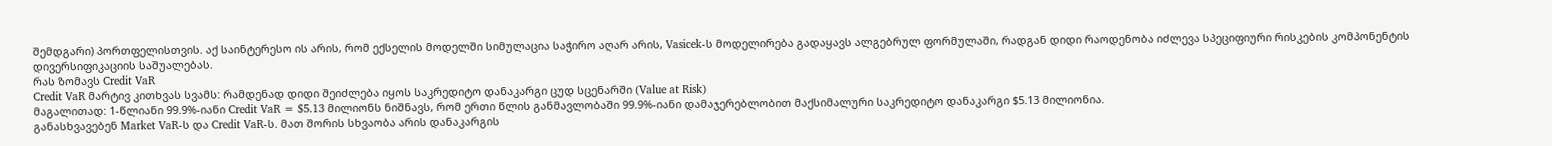შემდგარი) პორთფელისთვის. აქ საინტერესო ის არის, რომ ექსელის მოდელში სიმულაცია საჭირო აღარ არის, Vasicek-ს მოდელირება გადაყავს ალგებრულ ფორმულაში, რადგან დიდი რაოდენობა იძლევა სპეციფიური რისკების კომპონენტის დივერსიფიკაციის საშუალებას.
რას ზომავს Credit VaR
Credit VaR მარტივ კითხვას სვამს: რამდენად დიდი შეიძლება იყოს საკრედიტო დანაკარგი ცუდ სცენარში (Value at Risk)
მაგალითად: 1-წლიანი 99.9%-იანი Credit VaR = $5.13 მილიონს ნიშნავს, რომ ერთი წლის განმავლობაში 99.9%-იანი დამაჯერებლობით მაქსიმალური საკრედიტო დანაკარგი $5.13 მილიონია.
განასხვავებენ Market VaR-ს და Credit VaR-ს. მათ შორის სხვაობა არის დანაკარგის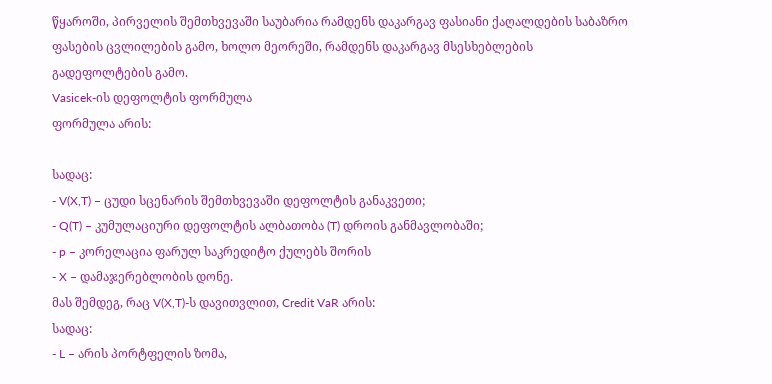წყაროში, პირველის შემთხვევაში საუბარია რამდენს დაკარგავ ფასიანი ქაღალდების საბაზრო ფასების ცვლილების გამო, ხოლო მეორეში, რამდენს დაკარგავ მსესხებლების გადეფოლტების გამო.
Vasicek-ის დეფოლტის ფორმულა
ფორმულა არის:

სადაც:
- V(X,T) – ცუდი სცენარის შემთხვევაში დეფოლტის განაკვეთი;
- Q(T) – კუმულაციური დეფოლტის ალბათობა (T) დროის განმავლობაში;
- p – კორელაცია ფარულ საკრედიტო ქულებს შორის
- X – დამაჯერებლობის დონე.
მას შემდეგ, რაც V(X,T)-ს დავითვლით, Credit VaR არის:
სადაც:
- L – არის პორტფელის ზომა,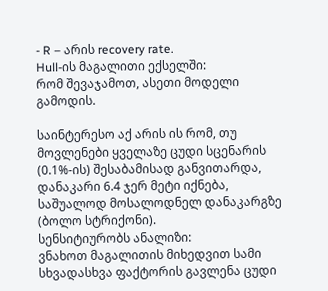- R – არის recovery rate.
Hull-ის მაგალითი ექსელში:
რომ შევაჯამოთ, ასეთი მოდელი გამოდის.

საინტერესო აქ არის ის რომ, თუ მოვლენები ყველაზე ცუდი სცენარის (0.1%-ის) შესაბამისად განვითარდა, დანაკარი 6.4 ჯერ მეტი იქნება, საშუალოდ მოსალოდნელ დანაკარგზე (ბოლო სტრიქონი).
სენსიტიურობს ანალიზი:
ვნახოთ მაგალითის მიხედვით სამი სხვადასხვა ფაქტორის გავლენა ცუდი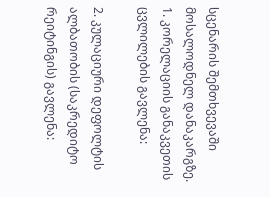სცენარის შემთხვევაში მოსალოდნელ დანაკარგზე.
1. კორელაციის განაკვეთის ცვლილების გავლენა:

2. კულაციური დეფოლტის ალბათობის (საკრედიტო რეიტინგის) გავლენა: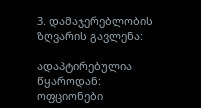3. დამაჯერებლობის ზღვარის გავლენა:

ადაპტირებულია წყაროდან: ოფციონები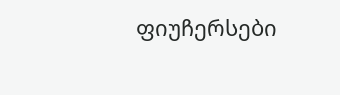ფიუჩერსები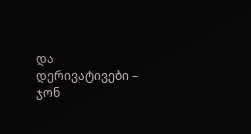და დერივატივები – ჯონ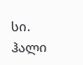სი. ჰალი